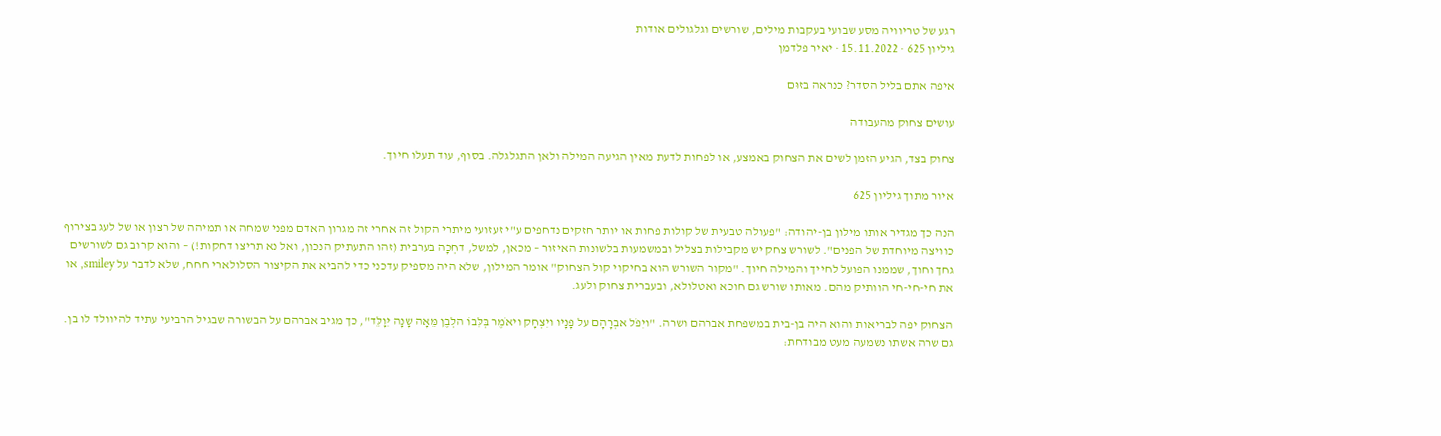רגע של טריוויה מסע שבועי בעקבות מילים, שורשים וגלגולים אודות
גיליון 625 · 15.11.2022 · יאיר פלדמן

איפה אתם בליל הסדר? כנראה בזוּם

עושים צחוק מהעבודה

צחוק בצד, הגיע הזמן לשים את הצחוק באמצע, או לפחות לדעת מאין הגיעה המילה ולאן התגלגלה. בסוף, עוד תעלו חיוך.

איור מתוך גיליון 625

הנה כך מגדיר אותו מילון בן-יהודה: "פעולה טבעית של קולות פחות או יותר חזקים נדחפים ע"י זעזועי מיתרי הקול זה אחרי זה מגרון האדם מפני שמחה או תמיהה של רצון או של לעג בצירוף כוויצה מיוחדת של הפנים". לשורש צחק יש מקבילות בצליל ובמשמעות בלשונות האיזור – מכאן, למשל, דחְכָה בערבית (זהו התעתיק הנכון, ואל נא תריצו דחקות!) – והוא קרוב גם לשורשים גחך וחוך, שממנו הפועל לחייך והמילה חיוך. "מקור השורש הוא בחיקוי קול הצחוק" אומר המילון, שלא היה מספיק עדכני כדי להביא את הקיצור הסלולארי חחח, שלא לדבר על smiley, או את חי-חי-חי הוותיק מהם. מאותו שורש גם חוכא ואטלולא, ובעברית צחוק ולעג.

הצחוק יפה לבריאות והוא היה בן-בית במשפחת אברהם ושרה. "ויִפֹל אבְרָהָם על פָנָיו ויִצְחָק ויאֹמֶר בְּלִּבוֹ הלְבֶן מֵּאָה שָנָה יִּוָלֵּד", כך מגיב אברהם על הבשורה שבגיל הרביעי עתיד להיוולד לו בן. גם שרה אשתו נשמעה מעט מבודחת: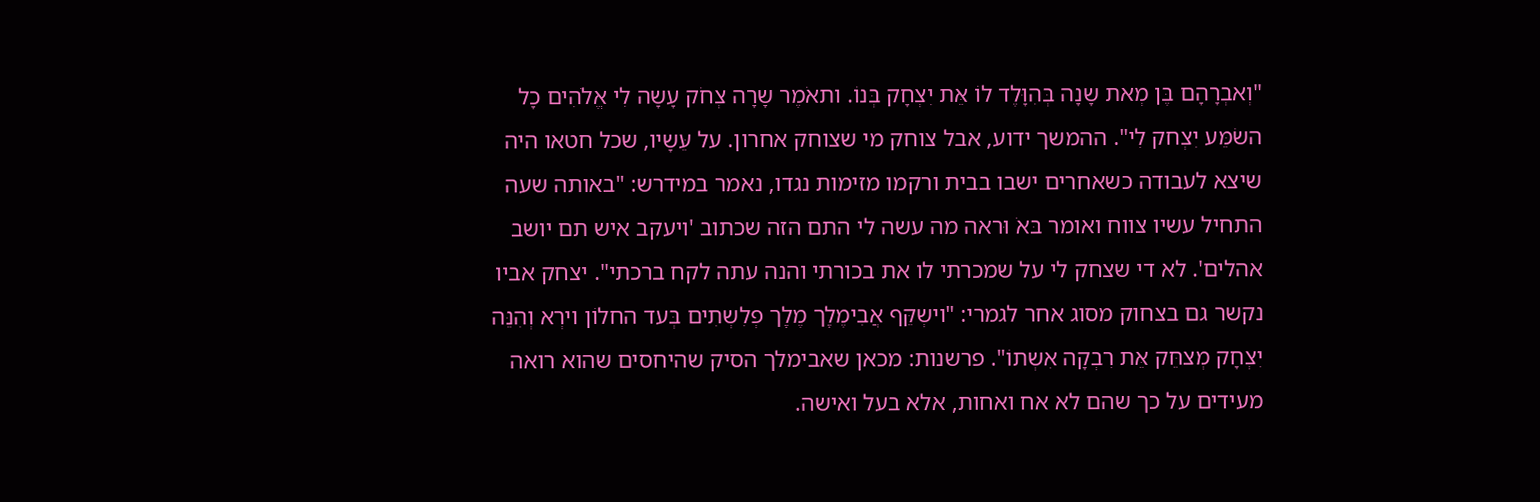"וְאבְרָהָם בֶּן מְאת שָנָה בְּהִוָּלֶד לוֹ אֵּת יִצְחָק בְּנוֹ. ותאֹמֶר שָרָה צְחֹק עָשָה לִי אֱלֹהִים כָל השֹמֵּע יִצְחק לִי". ההמשך ידוע, אבל צוחק מי שצוחק אחרון. על עֵּשָיו, שכל חטאו היה שיצא לעבודה כשאחרים ישבו בבית ורקמו מזימות נגדו, נאמר במידרש: "באותה שעה התחיל עשיו צווח ואומר בּאֹ וּראה מה עשה לי התם הזה שכתוב 'ויעקב איש תם יושב אהלים'. לא די שצחק לי על שמכרתי לו את בכורתי והנה עתה לקח ברכתי". יצחק אביו נקשר גם בצחוק מסוג אחר לגמרי: "וישְקֵּף אֲבִימֶלְֶך מֶלְֶך פְלִשְתִים בְּעד החלוֹן וירְא וְהִנֵּה יִצְחָק מְצחֵּק אֵּת רִבְקָה אִשְתוֹ". פרשנות: מכאן שאבימלך הסיק שהיחסים שהוא רואה מעידים על כך שהם לא אח ואחות, אלא בעל ואישה.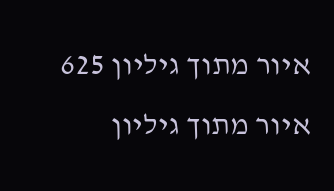איור מתוך גיליון 625
איור מתוך גיליון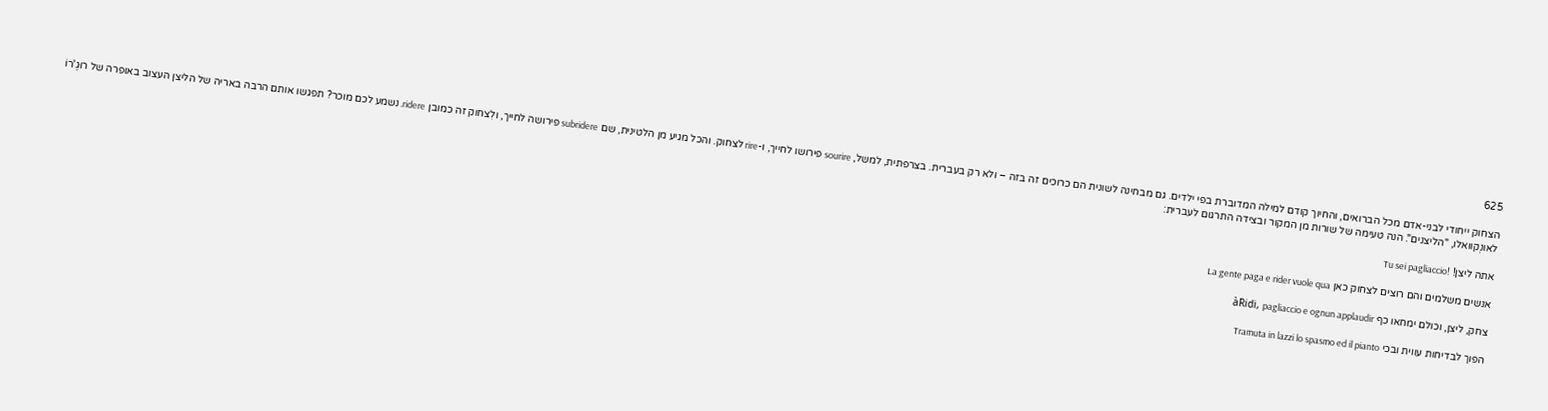625

הצחוק ייחודי לבני-אדם מכל הברואים, והחיוך קודם למילה המדוברת בפי ילדים. גם מבחינה לשונית הם כרוכים זה בזה – ולא רק בעברית. בצרפתית, למשל, sourire פירושו לחייך, ו-rire לצחוק. והכל מגיע מן הלטינית, שם subridere פירושה לחייך, ולִצחוק זה כמובן ridere. נשמע לכם מוכר? תפגשו אותם הרבה באריה של הליצן העצוב באופרה של רוּגֶ'רוֹ לאונְקוואלו, "הליצנים". הנה טעימה של שורות מן המקור ובצידה התרגום לעברית:

אתה ליצן! !Tu sei pagliaccio

אנשים משלמים והם רוצים לצחוק כאן La gente paga e rider vuole qua

צחק, ליצן, וכולם ימחאו כף àRidi, pagliaccio e ognun applaudir

הפוך לבדיחות עווית ובכי Tramuta in lazzi lo spasmo ed il pianto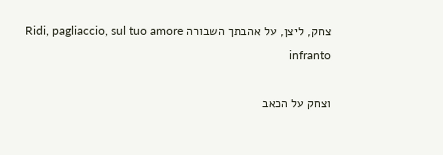צחק, ליצן, על אהבתך השבורה Ridi, pagliaccio, sul tuo amore infranto

וצחק על הכאב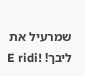שמרעיל את ליבך! !E ridi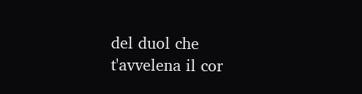del duol che t'avvelena il cor